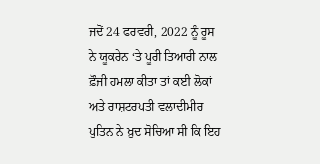ਜਦੋਂ 24 ਫਰਵਰੀ, 2022 ਨੂੰ ਰੂਸ ਨੇ ਯੂਕਰੇਨ ‘ਤੇ ਪੂਰੀ ਤਿਆਰੀ ਨਾਲ ਫ਼ੌਜੀ ਹਮਲਾ ਕੀਤਾ ਤਾਂ ਕਈ ਲੋਕਾਂ ਅਤੇ ਰਾਸ਼ਟਰਪਤੀ ਵਲਾਦੀਮੀਰ ਪੁਤਿਨ ਨੇ ਖ਼ੁਦ ਸੋਚਿਆ ਸੀ ਕਿ ਇਹ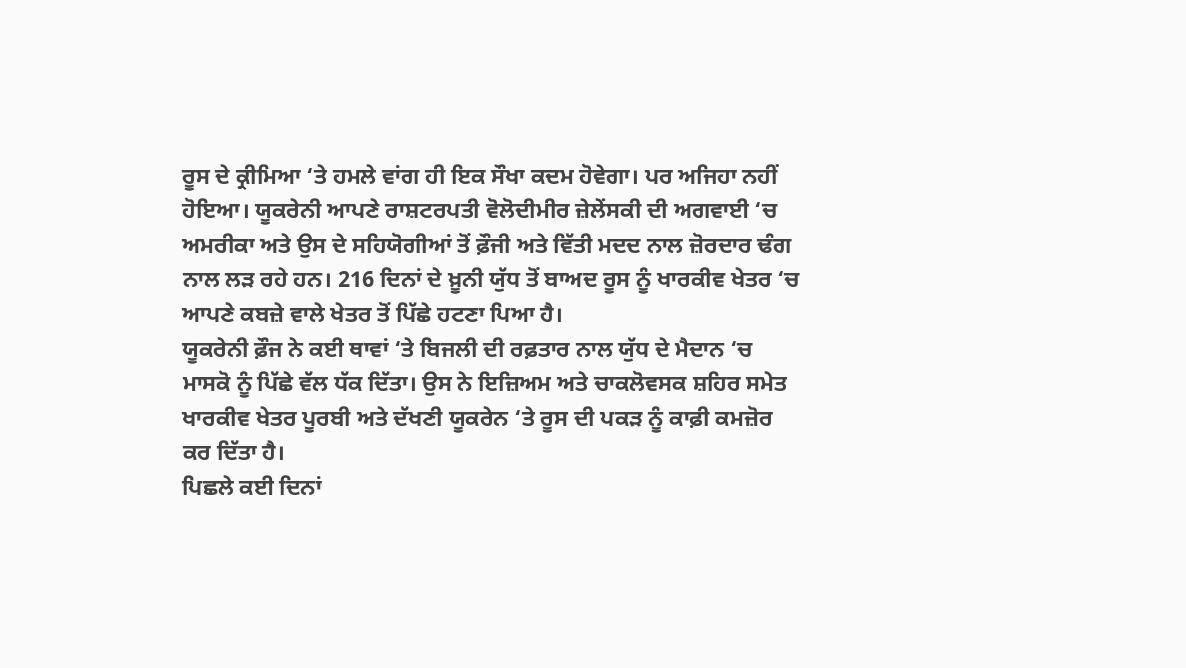ਰੂਸ ਦੇ ਕ੍ਰੀਮਿਆ ‘ਤੇ ਹਮਲੇ ਵਾਂਗ ਹੀ ਇਕ ਸੌਖਾ ਕਦਮ ਹੋਵੇਗਾ। ਪਰ ਅਜਿਹਾ ਨਹੀਂ ਹੋਇਆ। ਯੂਕਰੇਨੀ ਆਪਣੇ ਰਾਸ਼ਟਰਪਤੀ ਵੋਲੋਦੀਮੀਰ ਜ਼ੇਲੇਂਸਕੀ ਦੀ ਅਗਵਾਈ ‘ਚ ਅਮਰੀਕਾ ਅਤੇ ਉਸ ਦੇ ਸਹਿਯੋਗੀਆਂ ਤੋਂ ਫ਼ੌਜੀ ਅਤੇ ਵਿੱਤੀ ਮਦਦ ਨਾਲ ਜ਼ੋਰਦਾਰ ਢੰਗ ਨਾਲ ਲੜ ਰਹੇ ਹਨ। 216 ਦਿਨਾਂ ਦੇ ਖ਼ੂਨੀ ਯੁੱਧ ਤੋਂ ਬਾਅਦ ਰੂਸ ਨੂੰ ਖਾਰਕੀਵ ਖੇਤਰ ‘ਚ ਆਪਣੇ ਕਬਜ਼ੇ ਵਾਲੇ ਖੇਤਰ ਤੋਂ ਪਿੱਛੇ ਹਟਣਾ ਪਿਆ ਹੈ।
ਯੂਕਰੇਨੀ ਫ਼ੌਜ ਨੇ ਕਈ ਥਾਵਾਂ ‘ਤੇ ਬਿਜਲੀ ਦੀ ਰਫ਼ਤਾਰ ਨਾਲ ਯੁੱਧ ਦੇ ਮੈਦਾਨ ‘ਚ ਮਾਸਕੋ ਨੂੰ ਪਿੱਛੇ ਵੱਲ ਧੱਕ ਦਿੱਤਾ। ਉਸ ਨੇ ਇਜ਼ਿਅਮ ਅਤੇ ਚਾਕਲੋਵਸਕ ਸ਼ਹਿਰ ਸਮੇਤ ਖਾਰਕੀਵ ਖੇਤਰ ਪੂਰਬੀ ਅਤੇ ਦੱਖਣੀ ਯੂਕਰੇਨ ‘ਤੇ ਰੂਸ ਦੀ ਪਕੜ ਨੂੰ ਕਾਫ਼ੀ ਕਮਜ਼ੋਰ ਕਰ ਦਿੱਤਾ ਹੈ।
ਪਿਛਲੇ ਕਈ ਦਿਨਾਂ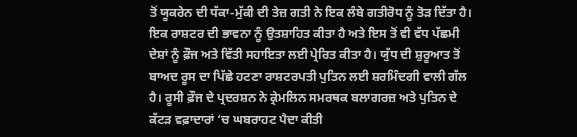ਤੋਂ ਯੂਕਰੇਨ ਦੀ ਧੱਕਾ-ਮੁੱਕੀ ਦੀ ਤੇਜ਼ ਗਤੀ ਨੇ ਇਕ ਲੰਬੇ ਗਤੀਰੋਧ ਨੂੰ ਤੋੜ ਦਿੱਤਾ ਹੈ। ਇਕ ਰਾਸ਼ਟਰ ਦੀ ਭਾਵਨਾ ਨੂੰ ਉਤਸ਼ਾਹਿਤ ਕੀਤਾ ਹੈ ਅਤੇ ਇਸ ਤੋਂ ਵੀ ਵੱਧ ਪੱਛਮੀ ਦੇਸ਼ਾਂ ਨੂੰ ਫ਼ੌਜ ਅਤੇ ਵਿੱਤੀ ਸਹਾਇਤਾ ਲਈ ਪ੍ਰੇਰਿਤ ਕੀਤਾ ਹੈ। ਯੁੱਧ ਦੀ ਸ਼ੁਰੂਆਤ ਤੋਂ ਬਾਅਦ ਰੂਸ ਦਾ ਪਿੱਛੇ ਹਟਣਾ ਰਾਸ਼ਟਰਪਤੀ ਪੁਤਿਨ ਲਈ ਸ਼ਰਮਿੰਦਗੀ ਵਾਲੀ ਗੱਲ ਹੈ। ਰੂਸੀ ਫ਼ੌਜ ਦੇ ਪ੍ਰਦਰਸ਼ਨ ਨੇ ਕ੍ਰੇਮਲਿਨ ਸਮਰਥਕ ਬਲਾਗਰਜ਼ ਅਤੇ ਪੁਤਿਨ ਦੇ ਕੱਟੜ ਵਫ਼ਾਦਾਰਾਂ ‘ਚ ਘਬਰਾਹਟ ਪੈਦਾ ਕੀਤੀ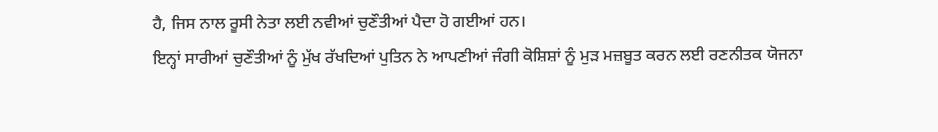ਹੈ, ਜਿਸ ਨਾਲ ਰੂਸੀ ਨੇਤਾ ਲਈ ਨਵੀਆਂ ਚੁਣੌਤੀਆਂ ਪੈਦਾ ਹੋ ਗਈਆਂ ਹਨ।
ਇਨ੍ਹਾਂ ਸਾਰੀਆਂ ਚੁਣੌਤੀਆਂ ਨੂੰ ਮੁੱਖ ਰੱਖਦਿਆਂ ਪੁਤਿਨ ਨੇ ਆਪਣੀਆਂ ਜੰਗੀ ਕੋਸ਼ਿਸ਼ਾਂ ਨੂੰ ਮੁੜ ਮਜ਼ਬੂਤ ਕਰਨ ਲਈ ਰਣਨੀਤਕ ਯੋਜਨਾ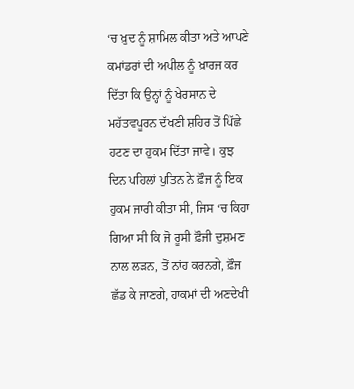‘ਚ ਖ਼ੁਦ ਨੂੰ ਸ਼ਾਮਿਲ ਕੀਤਾ ਅਤੇ ਆਪਣੇ ਕਮਾਂਡਰਾਂ ਦੀ ਅਪੀਲ ਨੂੰ ਖ਼ਾਰਜ ਕਰ ਦਿੱਤਾ ਕਿ ਉਨ੍ਹਾਂ ਨੂੰ ਖੇਰਸਾਨ ਦੇ ਮਹੱਤਵਪੂਰਨ ਦੱਖਣੀ ਸ਼ਹਿਰ ਤੋਂ ਪਿੱਛੇ ਹਟਣ ਦਾ ਹੁਕਮ ਦਿੱਤਾ ਜਾਵੇ। ਕੁਝ ਦਿਨ ਪਹਿਲਾਂ ਪੁਤਿਨ ਨੇ ਫ਼ੌਜ ਨੂੰ ਇਕ ਹੁਕਮ ਜਾਰੀ ਕੀਤਾ ਸੀ, ਜਿਸ ‘ਚ ਕਿਹਾ ਗਿਆ ਸੀ ਕਿ ਜੋ ਰੂਸੀ ਫ਼ੌਜੀ ਦੁਸ਼ਮਣ ਨਾਲ ਲੜਨ, ਤੋਂ ਨਾਂਹ ਕਰਨਗੇ, ਫ਼ੌਜ ਛੱਡ ਕੇ ਜਾਣਗੇ, ਹਾਕਮਾਂ ਦੀ ਅਣਦੇਖੀ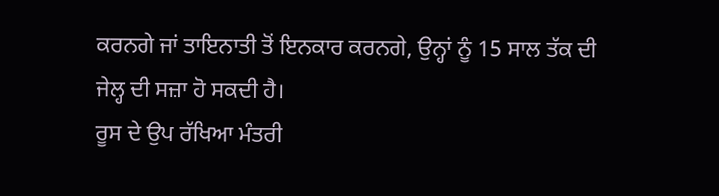ਕਰਨਗੇ ਜਾਂ ਤਾਇਨਾਤੀ ਤੋਂ ਇਨਕਾਰ ਕਰਨਗੇ, ਉਨ੍ਹਾਂ ਨੂੰ 15 ਸਾਲ ਤੱਕ ਦੀ ਜੇਲ੍ਹ ਦੀ ਸਜ਼ਾ ਹੋ ਸਕਦੀ ਹੈ।
ਰੂਸ ਦੇ ਉਪ ਰੱਖਿਆ ਮੰਤਰੀ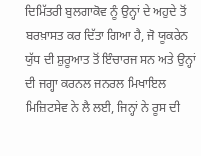ਦਿਮਿੱਤਰੀ ਬੁਲਗਾਕੋਵ ਨੂੰ ਉਨ੍ਹਾਂ ਦੇ ਅਹੁਦੇ ਤੋਂ ਬਰਖ਼ਾਸਤ ਕਰ ਦਿੱਤਾ ਗਿਆ ਹੈ, ਜੋ ਯੂਕਰੇਨ ਯੁੱਧ ਦੀ ਸ਼ੁਰੂਆਤ ਤੋਂ ਇੰਚਾਰਜ ਸਨ ਅਤੇ ਉਨ੍ਹਾਂ ਦੀ ਜਗ੍ਹਾ ਕਰਨਲ ਜਨਰਲ ਮਿਖਾਇਲ ਮਿਜ਼ਿਟਸੇਵ ਨੇ ਲੈ ਲਈ, ਜਿਨ੍ਹਾਂ ਨੇ ਰੂਸ ਦੀ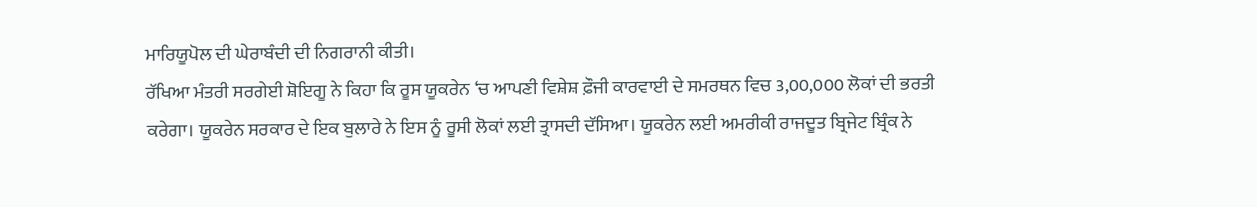ਮਾਰਿਯੂਪੋਲ ਦੀ ਘੇਰਾਬੰਦੀ ਦੀ ਨਿਗਰਾਨੀ ਕੀਤੀ।
ਰੱਖਿਆ ਮੰਤਰੀ ਸਰਗੇਈ ਸ਼ੋਇਗੂ ਨੇ ਕਿਹਾ ਕਿ ਰੂਸ ਯੂਕਰੇਨ ‘ਚ ਆਪਣੀ ਵਿਸ਼ੇਸ਼ ਫ਼ੌਜੀ ਕਾਰਵਾਈ ਦੇ ਸਮਰਥਨ ਵਿਚ 3,00,000 ਲੋਕਾਂ ਦੀ ਭਰਤੀ ਕਰੇਗਾ। ਯੂਕਰੇਨ ਸਰਕਾਰ ਦੇ ਇਕ ਬੁਲਾਰੇ ਨੇ ਇਸ ਨੂੰ ਰੂਸੀ ਲੋਕਾਂ ਲਈ ਤ੍ਰਾਸਦੀ ਦੱਸਿਆ। ਯੂਕਰੇਨ ਲਈ ਅਮਰੀਕੀ ਰਾਜਦੂਤ ਬ੍ਰਿਜੇਟ ਬ੍ਰਿੰਕ ਨੇ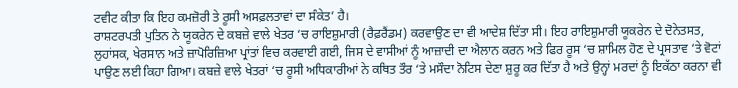ਟਵੀਟ ਕੀਤਾ ਕਿ ਇਹ ਕਮਜ਼ੋਰੀ ਤੇ ਰੂਸੀ ਅਸਫ਼ਲਤਾਵਾਂ ਦਾ ਸੰਕੇਤ’ ਹੈ।
ਰਾਸ਼ਟਰਪਤੀ ਪੁਤਿਨ ਨੇ ਯੂਕਰੇਨ ਦੇ ਕਬਜ਼ੇ ਵਾਲੇ ਖੇਤਰ ‘ਚ ਰਾਇਸ਼ੁਮਾਰੀ (ਰੈਫ਼ਰੈਂਡਮ) ਕਰਵਾਉਣ ਦਾ ਵੀ ਆਦੇਸ਼ ਦਿੱਤਾ ਸੀ। ਇਹ ਰਾਇਸ਼ੁਮਾਰੀ ਯੂਕਰੇਨ ਦੇ ਦੋਨੇਤਸਤ, ਲੁਹਾਂਸਕ, ਖੇਰਸਾਨ ਅਤੇ ਜ਼ਾਪੋਰਿਜ਼ਿਆ ਪ੍ਰਾਂਤਾਂ ਵਿਚ ਕਰਵਾਈ ਗਈ, ਜਿਸ ਦੇ ਵਾਸੀਆਂ ਨੂੰ ਆਜ਼ਾਦੀ ਦਾ ਐਲਾਨ ਕਰਨ ਅਤੇ ਫਿਰ ਰੂਸ ‘ਚ ਸ਼ਾਮਿਲ ਹੋਣ ਦੇ ਪ੍ਰਸਤਾਵ ‘ਤੇ ਵੋਟਾਂ ਪਾਉਣ ਲਈ ਕਿਹਾ ਗਿਆ। ਕਬਜ਼ੇ ਵਾਲੇ ਖੇਤਰਾਂ ‘ਚ ਰੂਸੀ ਅਧਿਕਾਰੀਆਂ ਨੇ ਕਥਿਤ ਤੌਰ ‘ਤੇ ਮਸੌਦਾ ਨੋਟਿਸ ਦੇਣਾ ਸ਼ੁਰੂ ਕਰ ਦਿੱਤਾ ਹੈ ਅਤੇ ਉਨ੍ਹਾਂ ਮਰਦਾਂ ਨੂੰ ਇਕੱਠਾ ਕਰਨਾ ਵੀ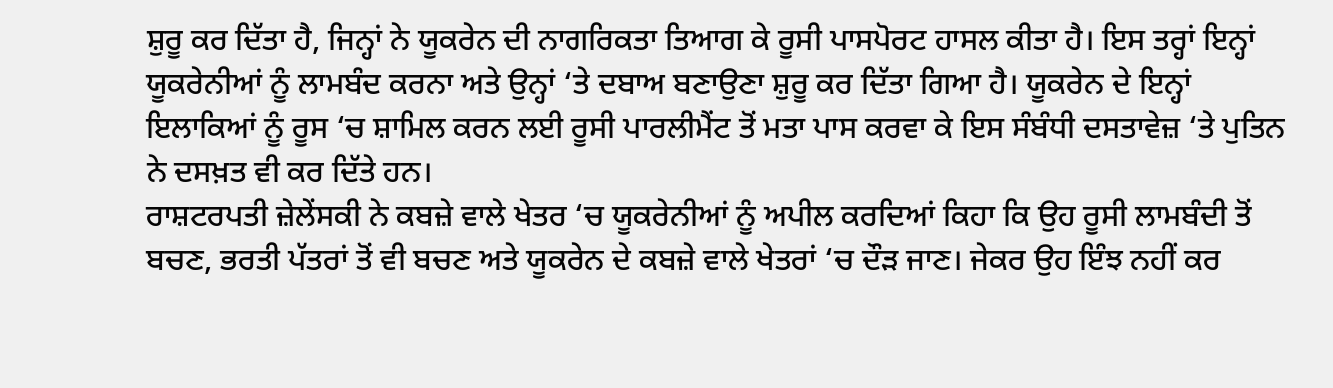ਸ਼ੁਰੂ ਕਰ ਦਿੱਤਾ ਹੈ, ਜਿਨ੍ਹਾਂ ਨੇ ਯੂਕਰੇਨ ਦੀ ਨਾਗਰਿਕਤਾ ਤਿਆਗ ਕੇ ਰੂਸੀ ਪਾਸਪੋਰਟ ਹਾਸਲ ਕੀਤਾ ਹੈ। ਇਸ ਤਰ੍ਹਾਂ ਇਨ੍ਹਾਂ ਯੂਕਰੇਨੀਆਂ ਨੂੰ ਲਾਮਬੰਦ ਕਰਨਾ ਅਤੇ ਉਨ੍ਹਾਂ ‘ਤੇ ਦਬਾਅ ਬਣਾਉਣਾ ਸ਼ੁਰੂ ਕਰ ਦਿੱਤਾ ਗਿਆ ਹੈ। ਯੂਕਰੇਨ ਦੇ ਇਨ੍ਹਾਂ ਇਲਾਕਿਆਂ ਨੂੰ ਰੂਸ ‘ਚ ਸ਼ਾਮਿਲ ਕਰਨ ਲਈ ਰੂਸੀ ਪਾਰਲੀਮੈਂਟ ਤੋਂ ਮਤਾ ਪਾਸ ਕਰਵਾ ਕੇ ਇਸ ਸੰਬੰਧੀ ਦਸਤਾਵੇਜ਼ ‘ਤੇ ਪੁਤਿਨ ਨੇ ਦਸਖ਼ਤ ਵੀ ਕਰ ਦਿੱਤੇ ਹਨ।
ਰਾਸ਼ਟਰਪਤੀ ਜ਼ੇਲੇਂਸਕੀ ਨੇ ਕਬਜ਼ੇ ਵਾਲੇ ਖੇਤਰ ‘ਚ ਯੂਕਰੇਨੀਆਂ ਨੂੰ ਅਪੀਲ ਕਰਦਿਆਂ ਕਿਹਾ ਕਿ ਉਹ ਰੂਸੀ ਲਾਮਬੰਦੀ ਤੋਂ ਬਚਣ, ਭਰਤੀ ਪੱਤਰਾਂ ਤੋਂ ਵੀ ਬਚਣ ਅਤੇ ਯੂਕਰੇਨ ਦੇ ਕਬਜ਼ੇ ਵਾਲੇ ਖੇਤਰਾਂ ‘ਚ ਦੌੜ ਜਾਣ। ਜੇਕਰ ਉਹ ਇੰਝ ਨਹੀਂ ਕਰ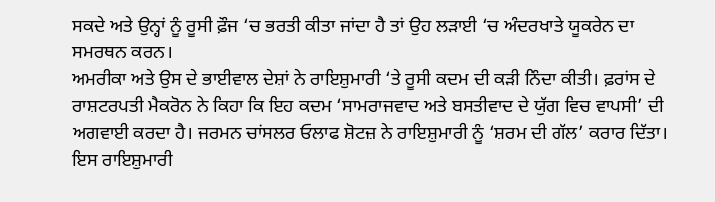ਸਕਦੇ ਅਤੇ ਉਨ੍ਹਾਂ ਨੂੰ ਰੂਸੀ ਫ਼ੌਜ ‘ਚ ਭਰਤੀ ਕੀਤਾ ਜਾਂਦਾ ਹੈ ਤਾਂ ਉਹ ਲੜਾਈ ‘ਚ ਅੰਦਰਖਾਤੇ ਯੂਕਰੇਨ ਦਾ ਸਮਰਥਨ ਕਰਨ।
ਅਮਰੀਕਾ ਅਤੇ ਉਸ ਦੇ ਭਾਈਵਾਲ ਦੇਸ਼ਾਂ ਨੇ ਰਾਇਸ਼ੁਮਾਰੀ ‘ਤੇ ਰੂਸੀ ਕਦਮ ਦੀ ਕੜੀ ਨਿੰਦਾ ਕੀਤੀ। ਫ਼ਰਾਂਸ ਦੇ ਰਾਸ਼ਟਰਪਤੀ ਮੈਕਰੋਨ ਨੇ ਕਿਹਾ ਕਿ ਇਹ ਕਦਮ ‘ਸਾਮਰਾਜਵਾਦ ਅਤੇ ਬਸਤੀਵਾਦ ਦੇ ਯੁੱਗ ਵਿਚ ਵਾਪਸੀ’ ਦੀ ਅਗਵਾਈ ਕਰਦਾ ਹੈ। ਜਰਮਨ ਚਾਂਸਲਰ ਓਲਾਫ ਸ਼ੋਟਜ਼ ਨੇ ਰਾਇਸ਼ੁਮਾਰੀ ਨੂੰ ‘ਸ਼ਰਮ ਦੀ ਗੱਲ’ ਕਰਾਰ ਦਿੱਤਾ। ਇਸ ਰਾਇਸ਼ੁਮਾਰੀ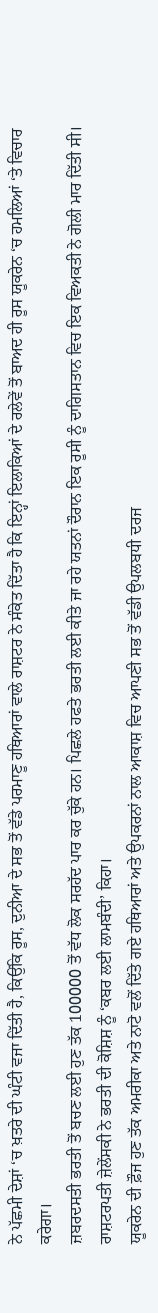ਨੇ ਪੱਛਮੀ ਦੇਸ਼ਾਂ ‘ਚ ਖ਼ਤਰੇ ਦੀ ਘੰਟੀ ਵਜਾ ਦਿੱਤੀ ਹੈ, ਕਿਉਂਕਿ ਰੂਸ, ਦੁਨੀਆ ਦੇ ਸਭ ਤੋਂ ਵੱਡੇ ਪਰਮਾਣੂ ਹਥਿਆਰਾਂ ਵਾਲੇ ਰਾਸ਼ਟਰ ਨੇ ਸੰਕੇਤ ਦਿੱਤਾ ਹੈ ਕਿ ਇਨ੍ਹਾਂ ਇਲਾਕਿਆਂ ਦੇ ਰਲੇਵੇਂ ਤੋਂ ਬਾਅਦ ਹੀ ਰੂਸ ਯੂਕਰੇਨ ‘ਚ ਹਮਲਿਆਂ ‘ਤੇ ਵਿਚਾਰ ਕਰੇਗਾ।
ਜ਼ਬਰਦਸਤੀ ਭਰਤੀ ਤੋਂ ਬਚਣ ਲਈ ਹੁਣ ਤੱਕ 100000 ਤੋਂ ਵੱਧ ਲੋਕ ਸਰਹੱਦ ਪਾਰ ਕਰ ਚੁੱਕੇ ਹਨ। ਪਿਛਲੇ ਹਫਤੇ ਭਰਤੀ ਲਈ ਕੀਤੇ ਜਾ ਰਹੇ ਯਤਨਾਂ ਦੌਰਾਨ ਇਕ ਰੂਸੀ ਨੂੰ ਦਾਗਿਸਤਾਨ ਵਿਚ ਇਕ ਵਿਅਕਤੀ ਨੇ ਗੋਲੀ ਮਾਰ ਦਿੱਤੀ ਸੀ। ਰਾਸ਼ਟਰਪਤੀ ਜ਼ੇਲੇਂਸਕੀ ਨੇ ਭਰਤੀ ਦੀ ਕੋਸ਼ਿਸ਼ ਨੂੰ ‘ਕਬਰ ਲਈ ਲਾਮਬੰਦੀ’ ਕਿਹਾ।
ਯੂਕਰੇਨ ਦੀ ਫ਼ੌਜ ਹੁਣ ਤੱਕ ਅਮਰੀਕਾ ਅਤੇ ਨਾਟੋ ਵਲੋਂ ਦਿੱਤੇ ਗਏ ਹਥਿਆਰਾਂ ਅਤੇ ਉਪਕਰਨਾਂ ਨਾਲ ਆਕਾਸ਼ ਵਿਚ ਆਪਣੀ ਸਭ ਤੋਂ ਵੱਡੀ ਉਪਲਬਧੀ ਦਰਜ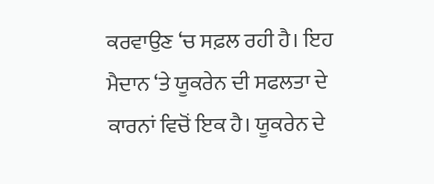ਕਰਵਾਉਣ ‘ਚ ਸਫ਼ਲ ਰਹੀ ਹੈ। ਇਹ ਮੈਦਾਨ ‘ਤੇ ਯੂਕਰੇਨ ਦੀ ਸਫਲਤਾ ਦੇ ਕਾਰਨਾਂ ਵਿਚੋਂ ਇਕ ਹੈ। ਯੂਕਰੇਨ ਦੇ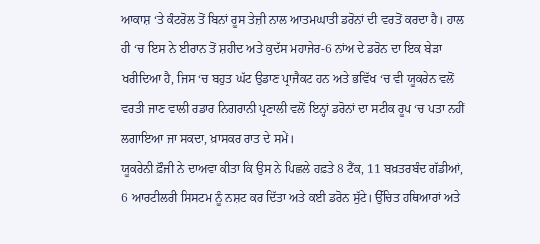ਆਕਾਸ਼ ‘ਤੇ ਕੰਟਰੋਲ ਤੋਂ ਬਿਨਾਂ ਰੂਸ ਤੇਜ਼ੀ ਨਾਲ ਆਤਮਘਾਤੀ ਡਰੋਨਾਂ ਦੀ ਵਰਤੋਂ ਕਰਦਾ ਹੈ। ਹਾਲ ਹੀ ‘ਚ ਇਸ ਨੇ ਈਰਾਨ ਤੋਂ ਸ਼ਹੀਦ ਅਤੇ ਕੁਦੱਸ ਮਹਾਜੇਰ-6 ਨਾਂਅ ਦੇ ਡਰੋਨ ਦਾ ਇਕ ਬੇੜਾ ਖਰੀਦਿਆ ਹੈ, ਜਿਸ ‘ਚ ਬਹੁਤ ਘੱਟ ਉਡਾਣ ਪ੍ਰਾਜੈਕਟ ਹਨ ਅਤੇ ਭਵਿੱਖ ‘ਚ ਵੀ ਯੂਕਰੇਨ ਵਲੋਂ ਵਰਤੀ ਜਾਣ ਵਾਲੀ ਰਡਾਰ ਨਿਗਰਾਨੀ ਪ੍ਰਣਾਲੀ ਵਲੋਂ ਇਨ੍ਹਾਂ ਡਰੋਨਾਂ ਦਾ ਸਟੀਕ ਰੂਪ ‘ਚ ਪਤਾ ਨਹੀਂ ਲਗਾਇਆ ਜਾ ਸਕਦਾ, ਖ਼ਾਸਕਰ ਰਾਤ ਦੇ ਸਮੇਂ।
ਯੂਕਰੇਨੀ ਫ਼ੌਜੀ ਨੇ ਦਾਅਵਾ ਕੀਤਾ ਕਿ ਉਸ ਨੇ ਪਿਛਲੇ ਹਫ਼ਤੇ 8 ਟੈਂਕ, 11 ਬਖ਼ਤਰਬੰਦ ਗੱਡੀਆਂ, 6 ਆਰਟੀਲਰੀ ਸਿਸਟਮ ਨੂੰ ਨਸ਼ਟ ਕਰ ਦਿੱਤਾ ਅਤੇ ਕਈ ਡਰੋਨ ਸੁੱਟੇ। ਉੱਚਿਤ ਹਥਿਆਰਾਂ ਅਤੇ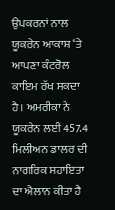ਉਪਕਰਨਾਂ ਨਾਲ ਯੂਕਰੇਨ ਆਕਾਸ਼ ‘ਤੇ ਆਪਣਾ ਕੰਟਰੋਲ ਕਾਇਮ ਰੱਖ ਸਕਦਾ ਹੈ। ਅਮਰੀਕਾ ਨੇ ਯੂਕਰੇਨ ਲਈ 457.4 ਮਿਲੀਅਨ ਡਾਲਰ ਦੀ ਨਾਗਰਿਕ ਸਹਾਇਤਾ ਦਾ ਐਲਾਨ ਕੀਤਾ ਹੈ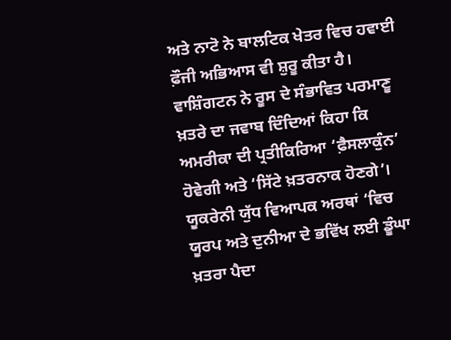ਅਤੇ ਨਾਟੋ ਨੇ ਬਾਲਟਿਕ ਖੇਤਰ ਵਿਚ ਹਵਾਈ ਫ਼ੌਜੀ ਅਭਿਆਸ ਵੀ ਸ਼ੁਰੂ ਕੀਤਾ ਹੈ।
ਵਾਸ਼ਿੰਗਟਨ ਨੇ ਰੂਸ ਦੇ ਸੰਭਾਵਿਤ ਪਰਮਾਣੂ ਖ਼ਤਰੇ ਦਾ ਜਵਾਬ ਦਿੰਦਿਆਂ ਕਿਹਾ ਕਿ ਅਮਰੀਕਾ ਦੀ ਪ੍ਰਤੀਕਿਰਿਆ ‘ਫ਼ੈਸਲਾਕੁੰਨ’ ਹੋਵੇਗੀ ਅਤੇ ‘ਸਿੱਟੇ ਖ਼ਤਰਨਾਕ ਹੋਣਗੇ’। ਯੂਕਰੇਨੀ ਯੁੱਧ ਵਿਆਪਕ ਅਰਥਾਂ ‘ਵਿਚ ਯੂਰਪ ਅਤੇ ਦੁਨੀਆ ਦੇ ਭਵਿੱਖ ਲਈ ਡੂੰਘਾ ਖ਼ਤਰਾ ਪੈਦਾ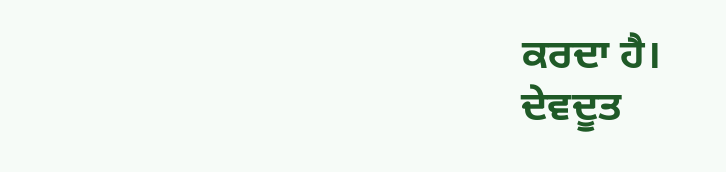ਕਰਦਾ ਹੈ।
ਦੇਵਦੂਤ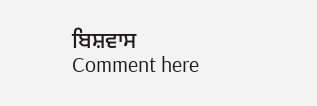ਬਿਸ਼ਵਾਸ
Comment here